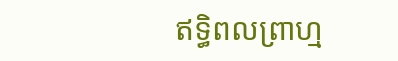ឥទ្ធិពលព្រាហ្ម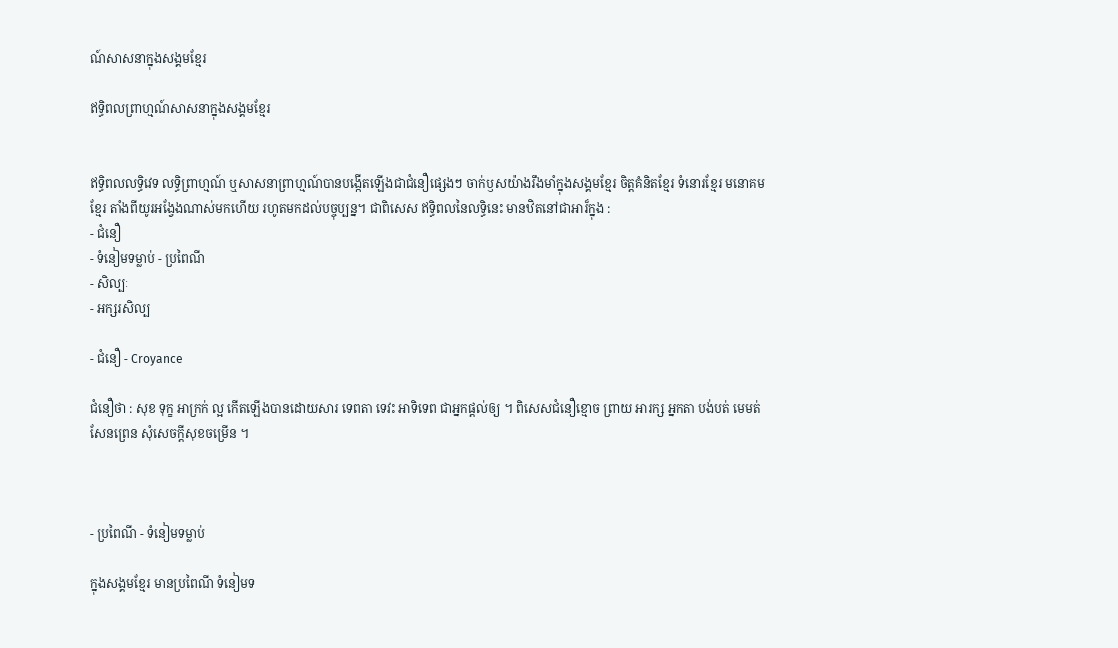ណ៍សាសនាក្នុងសង្គមខ្មែរ

ឥទ្ធិពលព្រាហ្មណ៍សាសនាក្នុងសង្គមខ្មែរ


ឥទ្ធិពលលទ្ធិវេទ លទ្ធិព្រាហ្មណ៍ ឬសាសនាព្រាហ្មណ៍បានបង្កើតឡើងជាជំនឿផ្សេងៗ ចាក់ឫសយ៉ាងរឹងមាំក្នុងសង្គមខ្មែរ ចិត្តគំនិតខ្មែរ ទំនោរខ្មែរ មនោគមខ្មែរ តាំងពីយូរអង្វែងណាស់មកហើយ រហូតមកដល់បច្ចុប្បន្ន។ ជាពិសេស ឥទ្ធិពលនៃលទ្ធិនេះ មានឋិតនៅជាអារ៏ក្នុង :
- ជំនឿ
- ទំនៀមទម្លាប់ - ប្រពៃណី
- សិល្បៈ
- អក្សរសិល្ប

- ជំនឿ - Croyance

ជំនឿថា : សុខ ទុក្ខ អាក្រក់ ល្អ កើតឡើងបានដោយសារ ទេពតា ទេវះ អាទិទេព ជាអ្នកផ្ដល់ឲ្យ ។ ពិសេសជំនឿខ្មោច ព្រាយ អារក្ស អ្នកតា បង់បត់ មេមត់ សែនព្រេន សុំសេចក្ដីសុខចម្រើន ។



- ប្រពៃណី - ទំនៀមទម្លាប់

ក្នុងសង្គមខ្មែរ មានប្រពៃណី ទំនៀមទ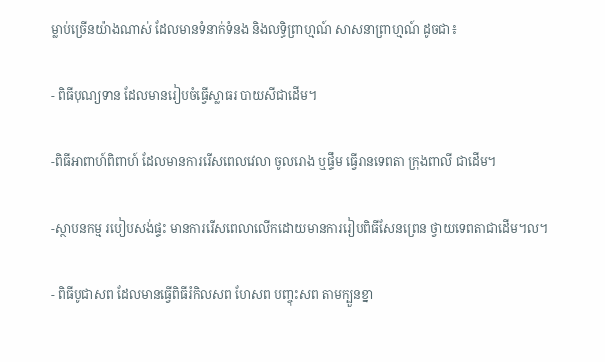ម្លាប់ច្រើនយ៉ាងណាស់ ដែលមានទំនាក់ទំនង និងលទ្ធិព្រាហ្មណ៍ សាសនាព្រាហ្មណ៍ ដូចជា៖

- ពិធីបុណ្យទាន ដែលមានរៀបចំធ្វើស្លាធរ បាយសីជាដើម។

-ពិធីអាពាហ៍ពិពាហ៍ ដែលមានការរើសពេលវេលា ចូលរោង ឬផ្ទឹម ធ្វើរានទេពតា ក្រុងពាលី ជាដើម។

-ស្ថាបនកម្ម របៀបសង់ផ្ទះ មានការរើសពេលាលើកដោយមានការរៀបពិធីសែនព្រេន ថ្វាយទេពតាជាដើម។ល។

- ពិធីបូជាសព ដែលមានធ្វើពិធីរំកិលសព ហែសព បញ្ចុះសព តាមក្បួនខ្នា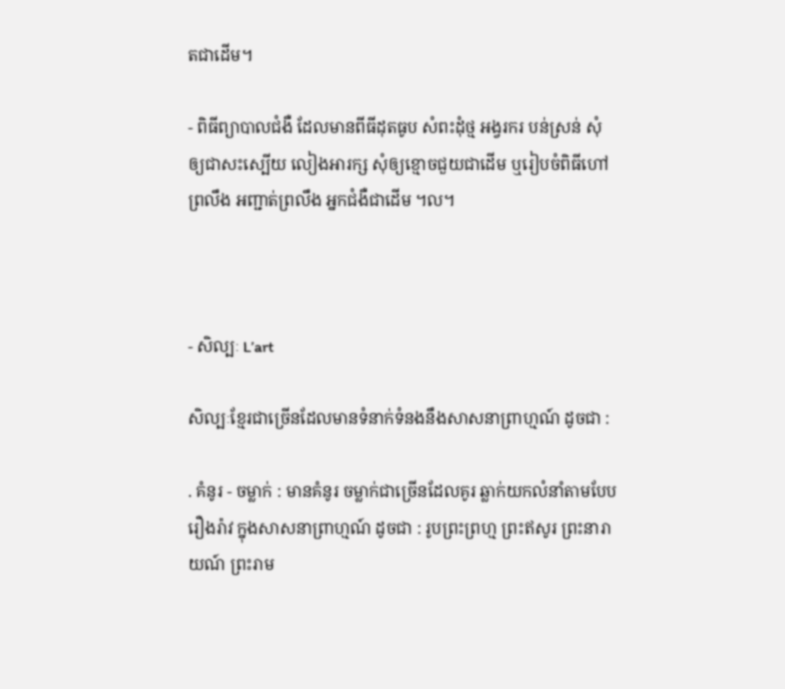តជាដើម។

- ពិធីព្យាបាលជំងឺ ដែលមានពីធីដុតធូប សំពះដុំថ្ម អង្វរករ បន់ស្រន់ សុំឲ្យជាសះស្បើយ លៀងអារក្ស សុំឲ្យខ្មោចជួយជាដើម ឬរៀបចំពិធីហៅព្រលឹង អញ្ជាត់ព្រលឹង អ្នកជំងឺជាដើម ។ល។



- សិល្បៈ L’art

សិល្បៈខ្មែរជាច្រើនដែលមានទំនាក់ទំនងនឹងសាសនាព្រាហ្មណ៍ ដូចជា :

. គំនូរ - ចម្លាក់ : មានគំនូរ ចម្លាក់ជាច្រើនដែលគូរ ឆ្លាក់យកលំនាំតាមបែបរឿងរ៉ាវ ក្នុងសាសនាព្រាហ្មណ៍ ដូចជា : រូបព្រះព្រហ្ម ព្រះឥសូរ ព្រះនារាយណ៍ ព្រះរាម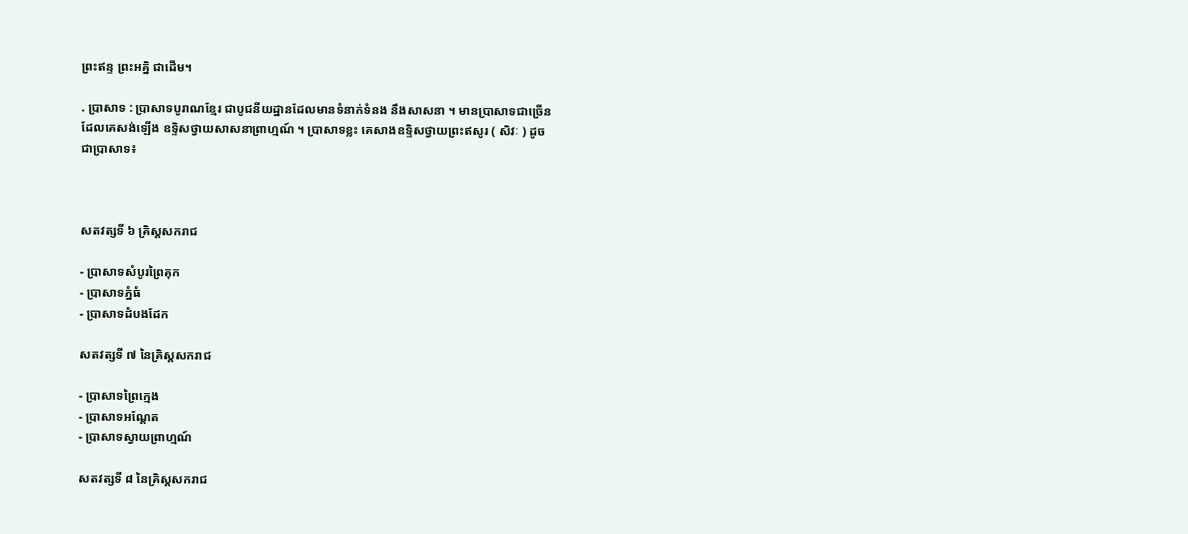ព្រះឥន្ទ ព្រះអគ្និ ជាដើម។

. ប្រាសាទ : ប្រាសាទបូរាណខ្មែរ ជាបូជនីយដ្ឋានដែលមានទំនាក់ទំនង នឹងសាសនា ។ មានប្រាសាទជាច្រើនដែលគេសង់ឡើង ឧទ្ទិសថ្វាយសាសនាព្រាហ្មណ៍ ។ ប្រាសាទខ្លះ គេសាងឧទ្ទិសថ្វាយព្រះឥសូរ ( សិវៈ ) ដូចជាប្រាសាទ៖



សតវត្សទី ៦ គ្រិស្តសករាជ

- ប្រាសាទសំបូរព្រៃគុក
- ប្រាសាទភ្នំធំ
- ប្រាសាទដំបងដែក

សតវត្សទី ៧ នៃគ្រិស្តសករាជ

- ប្រាសាទព្រៃក្មេង
- ប្រាសាទអណ្ដែត
- ប្រាសាទស្វាយព្រាហ្មណ៍

សតវត្សទី ៨ នៃគ្រិស្តសករាជ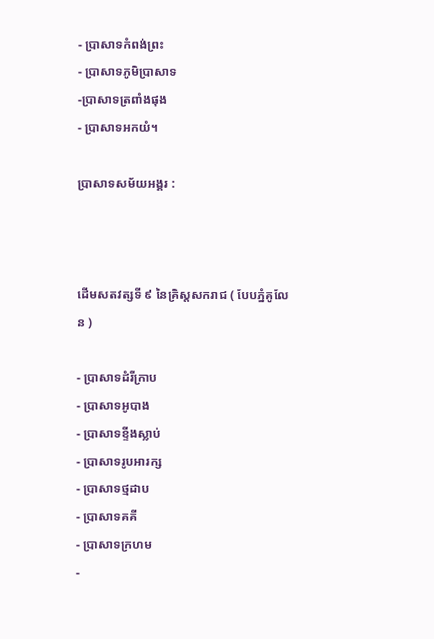- ប្រាសាទកំពង់ព្រះ
- ប្រាសាទភូមិប្រាសាទ
-ប្រាសាទត្រពាំងផុង
- ប្រាសាទអកយំ។

ប្រាសាទសម័យអង្គរ :



ដើមសតវត្សទី ៩ នៃគ្រិស្តសករាជ ( បែបភ្នំគូលែន )

- ប្រាសាទដំរីក្រាប
- ប្រាសាទអូបាង
- ប្រាសាទខ្ទីងស្លាប់
- ប្រាសាទរូបអារក្ស
- ប្រាសាទថ្មដាប
- ប្រាសាទគគី
- ប្រាសាទក្រហម
-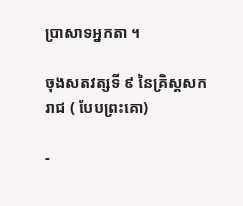ប្រាសាទអ្នកតា ។

ចុងសតវត្សទី ៩ នៃគ្រិស្តសករាជ ( បែបព្រះគោ)

-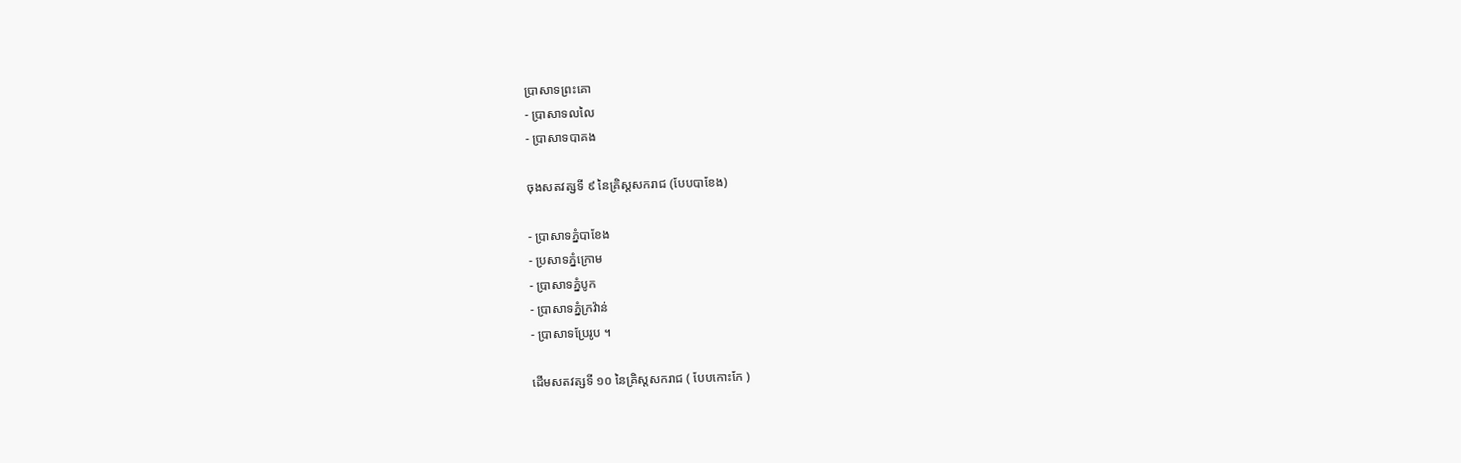ប្រាសាទព្រះគោ
- ប្រាសាទលលៃ
- ប្រាសាទបាគង

ចុងសតវត្សទី ៩ នៃគ្រិស្តសករាជ (បែបបាខែង)

- ប្រាសាទភ្នំបាខែង
- ប្រសាទភ្នំក្រោម
- ប្រាសាទភ្នំបូក
- ប្រាសាទភ្នំក្រវ៉ាន់
- ប្រាសាទប្រែរូប ។

ដើមសតវត្សទី ១០ នៃគ្រិស្តសករាជ ( បែបកោះកែ )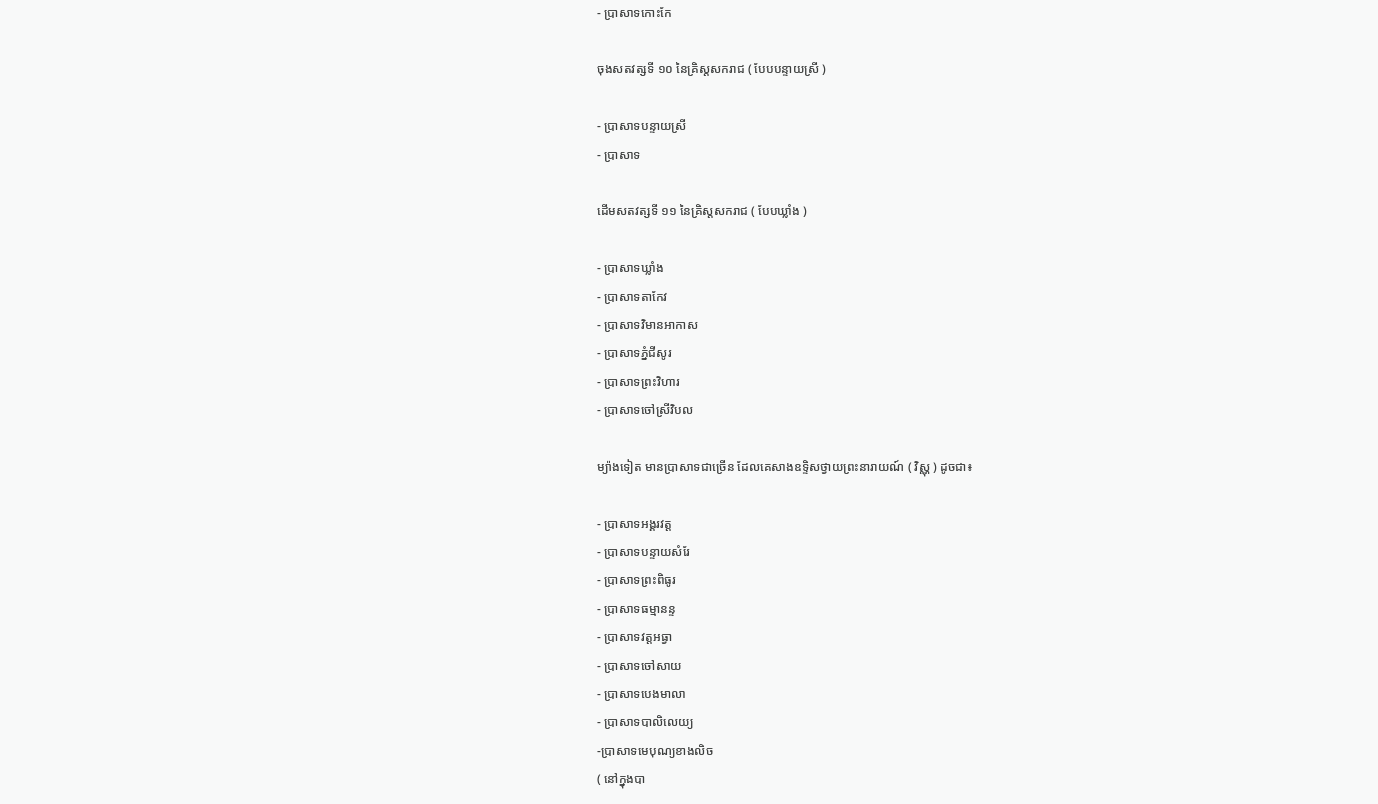- ប្រាសាទកោះកែ

ចុងសតវត្សទី ១០ នៃគ្រិស្តសករាជ ( បែបបន្ទាយស្រី )

- ប្រាសាទបន្ទាយស្រី
- ប្រាសាទ

ដើមសតវត្សទី ១១ នៃគ្រិស្តសករាជ ( បែបឃ្លាំង )

- ប្រាសាទឃ្លាំង
- ប្រាសាទតាកែវ
- ប្រាសាទវិមានអាកាស
- ប្រាសាទភ្នំជីសូរ
- ប្រាសាទព្រះវិហារ
- ប្រាសាទចៅស្រីវិបល

ម្យ៉ាងទៀត មានប្រាសាទជាច្រើន ដែលគេសាងឧទ្ទិសថ្វាយព្រះនារាយណ៍ ( វិស្ណុ ) ដូចជា៖

- ប្រាសាទអង្គរវត្ត
- ប្រាសាទបន្ទាយសំរែ
- ប្រាសាទព្រះពិធូរ
- ប្រាសាទធម្មានន្ទ
- ប្រាសាទវត្តអធ្វា
- ប្រាសាទចៅសាយ
- ប្រាសាទបេងមាលា
- ប្រាសាទបាលិលេយ្យ
-ប្រាសាទមេបុណ្យខាងលិច
( នៅក្នុងបា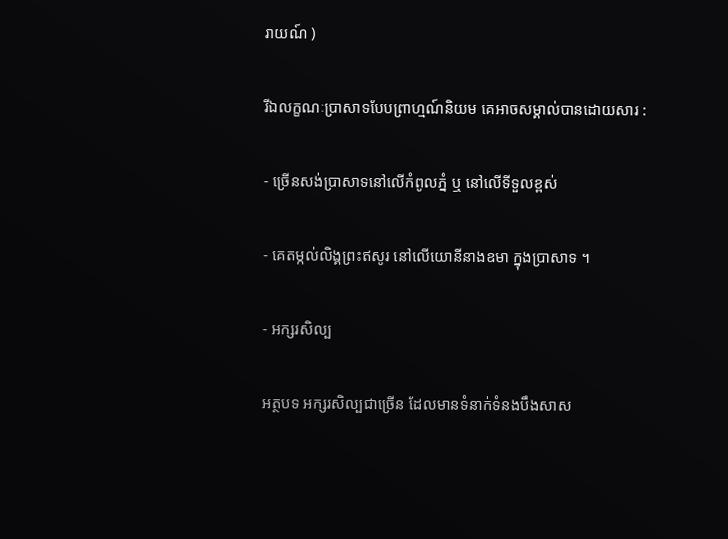រាយណ៍ )

រីឯលក្ខណៈប្រាសាទបែបព្រាហ្មណ៍និយម គេអាចសម្គាល់បានដោយសារ :

- ច្រើនសង់ប្រាសាទនៅលើកំពូលភ្នំ ឬ នៅលើទីទួលខ្ពស់

- គេតម្កល់លិង្គព្រះឥសូរ នៅលើយោនីនាងឧមា ក្នុងប្រាសាទ ។

- អក្សរសិល្ប

អត្ថបទ អក្សរសិល្បជាច្រើន ដែលមានទំនាក់ទំនងបឹងសាស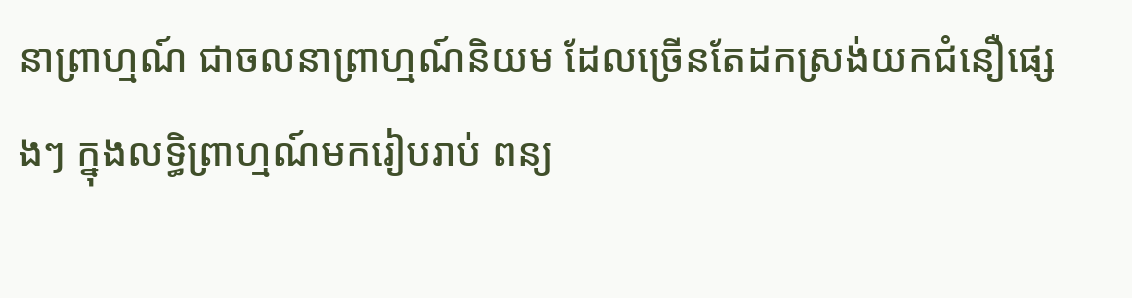នាព្រាហ្មណ៍ ជាចលនាព្រាហ្មណ៍និយម ដែលច្រើនតែដកស្រង់យកជំនឿផ្សេងៗ ក្នុងលទ្ធិព្រាហ្មណ៍មករៀបរាប់ ពន្យ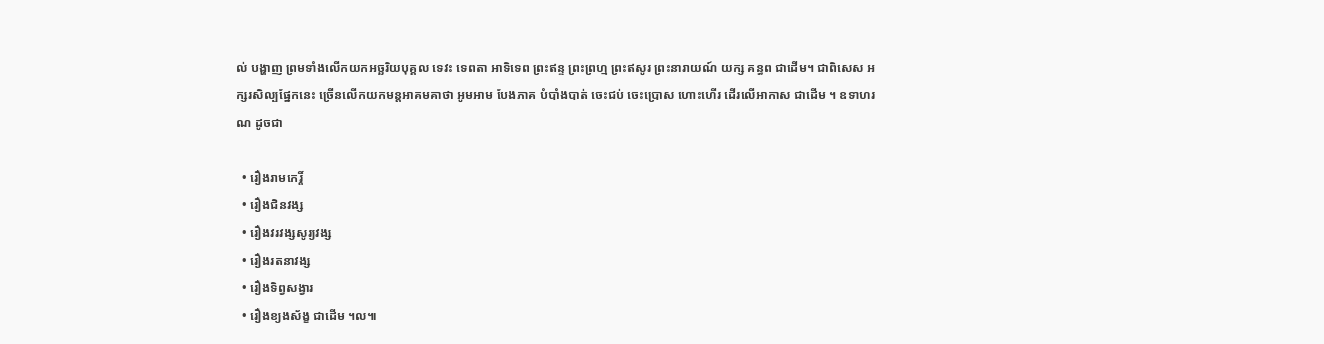ល់ បង្ហាញ ព្រមទាំងលើកយកអច្ឆរិយបុគ្គល ទេវះ ទេពតា អាទិទេព ព្រះឥន្ទ ព្រះព្រហ្ម ព្រះឥសូរ ព្រះនារាយណ៍ យក្ស គន្ធព ជាដើម។ ជាពិសេស អក្សរសិល្បផ្នែកនេះ ច្រើនលើកយកមន្តអាគមគាថា អូមអាម បែងភាគ បំបាំងបាត់ ចេះជប់ ចេះប្រោស ហោះហើរ ដើរលើអាកាស ជាដើម ។ ឧទាហរណ ដូចជា

  • រឿងរាមកេរ្តិ៍
  • រឿងជិនវង្ស
  • រឿងវរវង្សសូរ្យវង្ស
  • រឿងរតនាវង្ស
  • រឿងទិព្វសង្វារ
  • រឿងខ្យងស័ង្ខ ជាដើម ។ល៕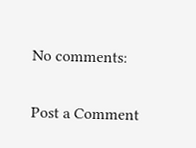No comments:

Post a Comment